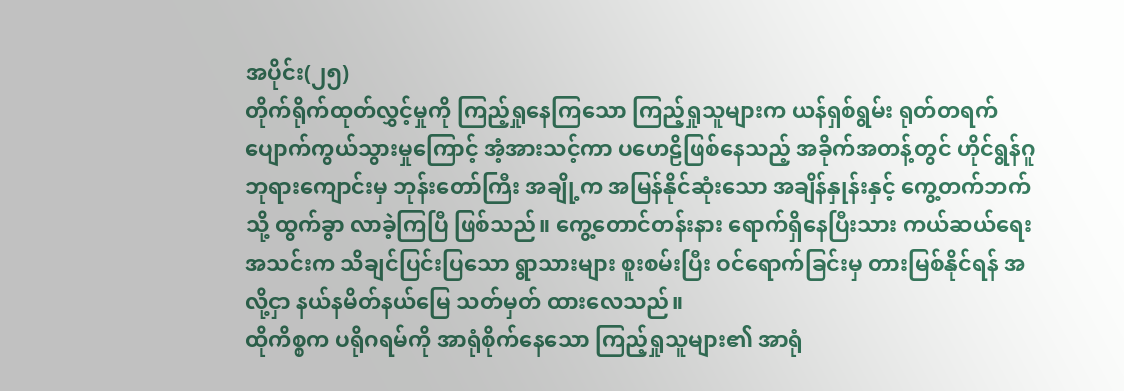အပိုင်း(၂၅)
တိုက်ရိုက်ထုတ်လွှင့်မှုကို ကြည့်ရှုနေကြသော ကြည့်ရှုသူများက ယန်ရှစ်ရွမ်း ရုတ်တရက် ပျောက်ကွယ်သွားမှုကြောင့် အံ့အားသင့်ကာ ပဟေဠိဖြစ်နေသည့် အခိုက်အတန့်တွင် ဟိုင်ရွန်ဂူဘုရားကျောင်းမှ ဘုန်းတော်ကြီး အချို့က အမြန်နိုင်ဆုံးသော အချိန်နှုန်းနှင့် ကွေ့တက်ဘက်သို့ ထွက်ခွာ လာခဲ့ကြပြီ ဖြစ်သည်။ ကွေ့တောင်တန်းနား ရောက်ရှိနေပြီးသား ကယ်ဆယ်ရေးအသင်းက သိချင်ပြင်းပြသော ရွာသားများ စူးစမ်းပြီး ဝင်ရောက်ခြင်းမှ တားမြစ်နိုင်ရန် အလို့ငှာ နယ်နမိတ်နယ်မြေ သတ်မှတ် ထားလေသည်။
ထိုကိစ္စက ပရိုဂရမ်ကို အာရုံစိုက်နေသော ကြည့်ရှုသူများ၏ အာရုံ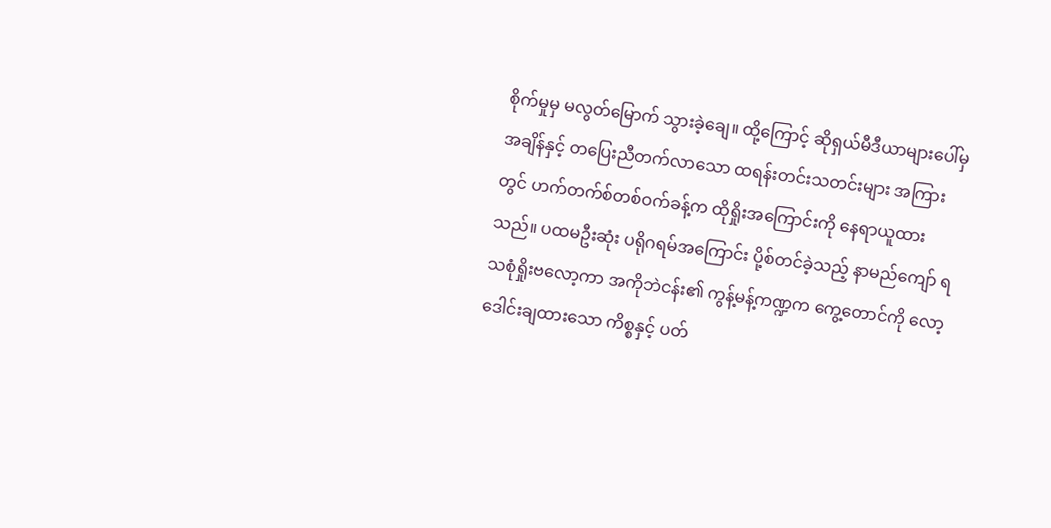စိုက်မှုမှ မလွတ်မြောက် သွားခဲ့ချေ။ ထို့ကြောင့် ဆိုရှယ်မီဒီယာများပေါ်မှ အချိန်နှင့် တပြေးညီတက်လာသော ထရန်းတင်းသတင်းများ အကြားတွင် ဟက်တက်စ်တစ်ဝက်ခန့်က ထိုရှိုးအကြောင်းကို နေရာယူထားသည်။ ပထမဦးဆုံး ပရိုဂရမ်အကြောင်း ပို့စ်တင်ခဲ့သည့် နာမည်ကျော် ရသစုံရှိုးဗလော့ကာ အကိုဘဲငန်း၏ ကွန့်မန့်ကဏ္ဍက ကွေ့တောင်ကို လော့ဒေါင်းချထားသော ကိစ္စနှင့် ပတ်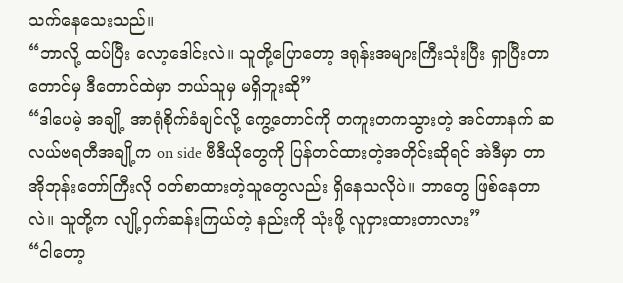သက်နေသေးသည်။
“ဘာလို့ ထပ်ပြီး လော့ဒေါင်းလဲ။ သူတို့ပြောတော့ ဒရုန်းအများကြီးသုံးပြီး ရှာပြီးတာတောင်မှ ဒီတောင်ထဲမှာ ဘယ်သူမှ မရှိဘူးဆို”
“ဒါပေမဲ့ အချို့ အာရုံစိုက်ခံချင်လို့ ကွေ့တောင်ကို တကူးတကသွားတဲ့ အင်တာနက် ဆလယ်ဗရတီအချို့က on side ဗီဒီယိုတွေကို ပြန်တင်ထားတဲ့အတိုင်းဆိုရင် အဲဒီမှာ တာအိုဘုန်းတော်ကြီးလို ဝတ်စာထားတဲ့သူတွေလည်း ရှိနေသလိုပဲ။ ဘာတွေ ဖြစ်နေတာလဲ။ သူတို့က လျို့ဝှက်ဆန်းကြယ်တဲ့ နည်းကို သုံးဖို့ လူငှားထားတာလား”
“ငါတော့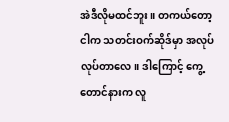အဲဒီလိုမထင်ဘူး။ တကယ်တော့ ငါက သတင်းဝက်ဆိုဒ်မှာ အလုပ် လုပ်တာလေ။ ဒါကြောင့် ကွေ့တောင်နားက လူ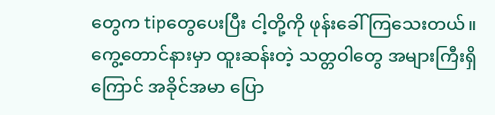တွေက tipတွေပေးပြီး ငါ့တို့ကို ဖုန်းခေါ် ကြသေးတယ်။ ကွေ့တောင်နားမှာ ထူးဆန်းတဲ့ သတ္တဝါတွေ အများကြီးရှိကြောင် အခိုင်အမာ ပြော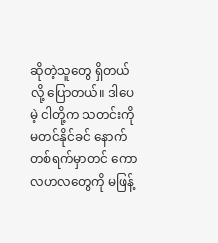ဆိုတဲ့သူတွေ ရှိတယ်လို့ ပြောတယ်။ ဒါပေမဲ့ ငါတို့က သတင်းကို မတင်နိုင်ခင် နောက်တစ်ရက်မှာတင် ကောလဟလတွေကို မဖြန့်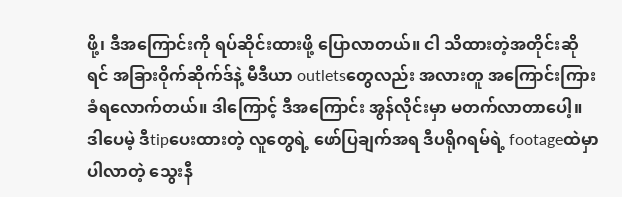ဖို့၊ ဒီအကြောင်းကို ရပ်ဆိုင်းထားဖို့ ပြောလာတယ်။ ငါ သိထားတဲ့အတိုင်းဆိုရင် အခြားဝိုက်ဆိုက်ဒ်နဲ့ မီဒီယာ outletsတွေလည်း အလားတူ အကြောင်းကြား ခံရလောက်တယ်။ ဒါကြောင့် ဒီအကြောင်း အွန်လိုင်းမှာ မတက်လာတာပေါ့။ ဒါပေမဲ့ ဒီtipပေးထားတဲ့ လူတွေရဲ့ ဖော်ပြချက်အရ ဒီပရိုဂရမ်ရဲ့ footageထဲမှာ ပါလာတဲ့ သွေးနီ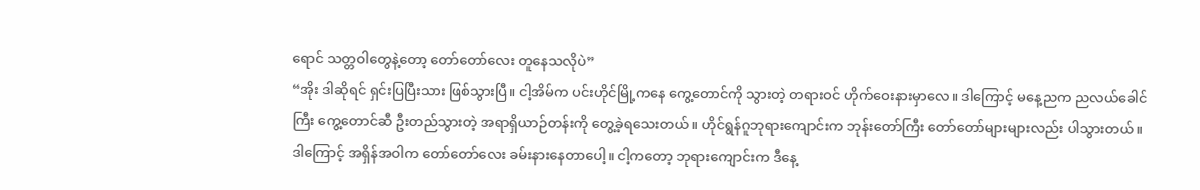ရောင် သတ္တဝါတွေနဲ့တော့ တော်တော်လေး တူနေသလိုပဲ”
“အိုး ဒါဆိုရင် ရှင်းပြပြီးသား ဖြစ်သွားပြီ။ ငါ့အိမ်က ပင်းဟိုင်မြို့ကနေ ကွေ့တောင်ကို သွားတဲ့ တရားဝင် ဟိုက်ဝေးနားမှာလေ။ ဒါကြောင့် မနေ့ညက ညလယ်ခေါင်ကြီး ကွေ့တောင်ဆီ ဦးတည်သွားတဲ့ အရာရှိယာဉ်တန်းကို တွေ့ခဲ့ရသေးတယ်။ ဟိုင်ရွန်ဂူဘုရားကျောင်းက ဘုန်းတော်ကြီး တော်တော်များများလည်း ပါသွားတယ်။ ဒါကြောင့် အရှိန်အဝါက တော်တော်လေး ခမ်းနားနေတာပေါ့။ ငါ့ကတော့ ဘုရားကျောင်းက ဒီနေ့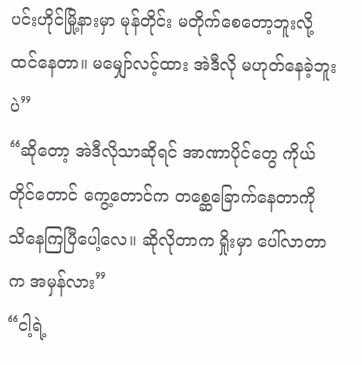ပင်းဟိုင်မြို့နားမှာ မုန်တိုင်း မတိုက်စေတော့ဘူးလို့ ထင်နေတာ။ မမျှော်လင့်ထား အဲဒီလို မဟုတ်နေခဲ့ဘူးပဲ”
“ဆိုတော့ အဲဒီလိုသာဆိုရင် အာဏာပိုင်တွေ ကိုယ်တိုင်တောင် ကွေ့တောင်က တစ္ဆေခြောက်နေတာကို သိနေကြပြီပေါ့လေ။ ဆိုလိုတာက ရှိုးမှာ ပေါ်လာတာက အမှန်လား”
“ငါ့ရဲ့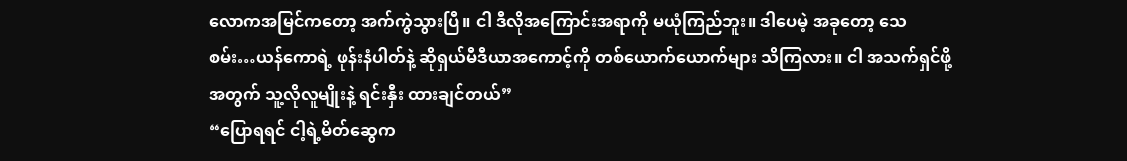လောကအမြင်ကတော့ အက်ကွဲသွားပြီ။ ငါ ဒီလိုအကြောင်းအရာကို မယုံကြည်ဘူး။ ဒါပေမဲ့ အခုတော့ သေစမ်း…ယန်ကောရဲ့ ဖုန်းနံပါတ်နဲ့ ဆိုရှယ်မီဒီယာအကောင့်ကို တစ်ယောက်ယောက်များ သိကြလား။ ငါ အသက်ရှင်ဖို့အတွက် သူ့လိုလူမျိုးနဲ့ ရင်းနှီး ထားချင်တယ်”
“ပြောရရင် ငါ့ရဲ့မိတ်ဆွေက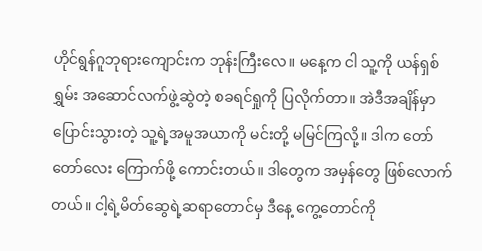ဟိုင်ရွန်ဂူဘုရားကျောင်းက ဘုန်းကြီးလေ။ မနေ့က ငါ သူ့ကို ယန်ရှစ်ရွှမ်း အဆောင်လက်ဖွဲ့ဆွဲတဲ့ စခရင်ရှုကို ပြလိုက်တာ။ အဲဒီအချိန်မှာ ပြောင်းသွားတဲ့ သူ့ရဲ့အမူအယာကို မင်းတို့ မမြင်ကြလို့။ ဒါက တော်တော်လေး ကြောက်ဖို့ ကောင်းတယ်။ ဒါတွေက အမှန်တွေ ဖြစ်လောက်တယ်။ ငါ့ရဲ့မိတ်ဆွေရဲ့ဆရာတောင်မှ ဒီနေ့ ကွေ့တောင်ကို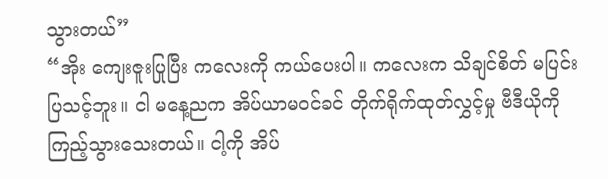သွားတယ်”
“အိုး ကျေးဇူးပြုပြီး ကလေးကို ကယ်ပေးပါ။ ကလေးက သိချင်စိတ် မပြင်းပြသင့်ဘူး။ ငါ မနေ့ညက အိပ်ယာမဝင်ခင် တိုက်ရိုက်ထုတ်လွှင့်မှု ဗီဒီယိုကို ကြည့်သွားသေးတယ်။ ငါ့ကို အိပ်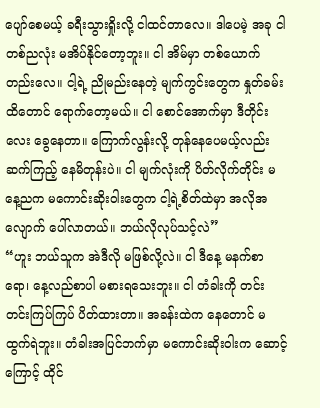ပျော်စေမယ့် ခရီးသွားရှိုးလို့ ငါထင်တာလေ။ ဒါပေမဲ့ အခု ငါ တစ်ညလုံး မအိပ်နိုင်တော့ဘူး။ ငါ အိမ်မှာ တစ်ယောက်တည်းလေ။ ငါ့ရဲ့ ညိုမည်းနေတဲ့ မျက်ကွင်းတွေက နှုတ်ခမ်းထိတောင် ရောက်တော့မယ်။ ငါ စောင်အောက်မှာ ဒီတိုင်းလေး ခွေနေတာ။ ကြောက်လွန်းလို့ တုန်နေပေမယ့်လည်း ဆက်ကြည့် နေမိတုန်းပဲ။ ငါ မျက်လုံးကို ပိတ်လိုက်တိုင်း မနေ့ညက မကောင်းဆိုးဝါးတွေက ငါ့ရဲ့စိတ်ထဲမှာ အလိုအလျောက် ပေါ်လာတယ်။ ဘယ်လိုလုပ်သင့်လဲ”
“ဟူး ဘယ်သူက အဲဒီလို မဖြစ်လို့လဲ။ ငါ ဒီနေ့ မနက်စာရော၊ နေ့လည်စာပါ မစားရသေးဘူး။ ငါ တံခါးကို တင်းတင်းကြပ်ကြပ် ပိတ်ထားတာ။ အခန်းထဲက နေတောင် မထွက်ရဲဘူး။ တံခါးအပြင်ဘက်မှာ မကောင်းဆိုးဝါးက ဆောင့်ကြောင့် ထိုင်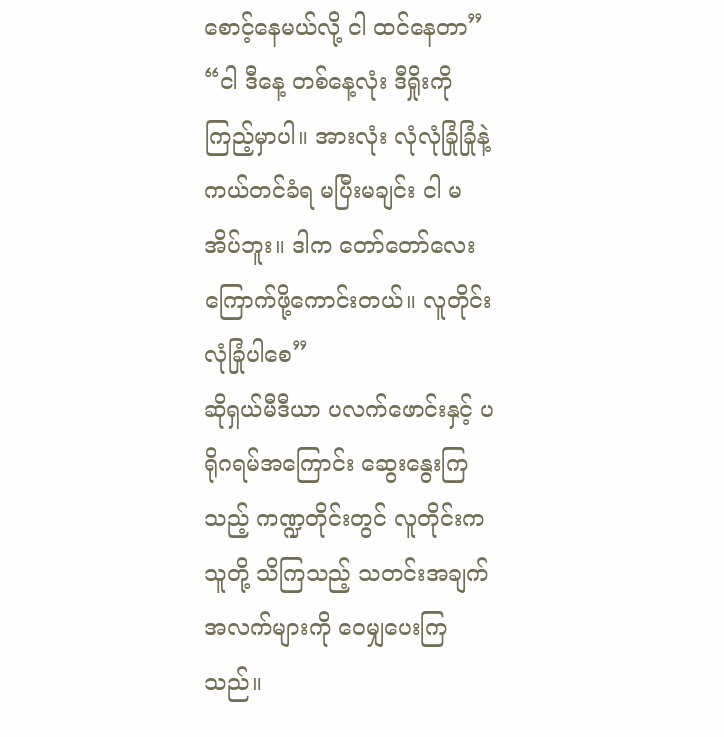စောင့်နေမယ်လို့ ငါ ထင်နေတာ”
“ငါ ဒီနေ့ တစ်နေ့လုံး ဒီရှိုးကို ကြည့်မှာပါ။ အားလုံး လုံလုံခြုံခြုံနဲ့ ကယ်တင်ခံရ မပြီးမချင်း ငါ မအိပ်ဘူး။ ဒါက တော်တော်လေး ကြောက်ဖို့ကောင်းတယ်။ လူတိုင်း လုံခြုံပါစေ”
ဆိုရှယ်မီဒီယာ ပလက်ဖောင်းနှင့် ပရိုဂရမ်အကြောင်း ဆွေးနွေးကြသည့် ကဏ္ဍတိုင်းတွင် လူတိုင်းက သူတို့ သိကြသည့် သတင်းအချက်အလက်များကို ဝေမျှပေးကြသည်။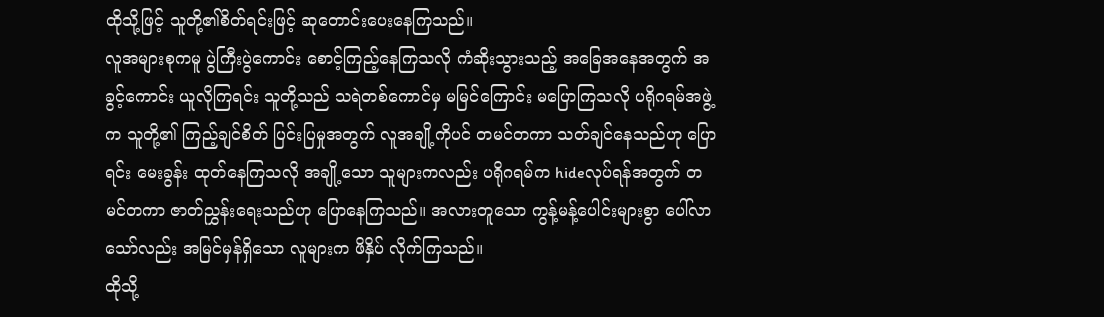ထိုသို့ဖြင့် သူတို့၏စိတ်ရင်းဖြင့် ဆုတောင်းပေးနေကြသည်။
လူအများစုကမူ ပွဲကြီးပွဲကောင်း စောင့်ကြည့်နေကြသလို ကံဆိုးသွားသည့် အခြေအနေအတွက် အခွင့်ကောင်း ယူလိုကြရင်း သူတို့သည် သရဲတစ်ကောင်မှ မမြင်ကြောင်း မပြောကြသလို ပရိုဂရမ်အဖွဲ့က သူတို့၏ ကြည့်ချင်စိတ် ပြင်းပြမှုအတွက် လူအချို့ကိုပင် တမင်တကာ သတ်ချင်နေသည်ဟု ပြောရင်း မေးခွန်း ထုတ်နေကြသလို အချို့သော သူများကလည်း ပရိုဂရမ်က hideလုပ်ရန်အတွက် တမင်တကာ ဇာတ်ညွှန်းရေးသည်ဟု ပြောနေကြသည်။ အလားတူသော ကွန့်မန့်ပေါင်းများစွာ ပေါ်လာသော်လည်း အမြင်မှန်ရှိသော လူများက ဖိနှိပ် လိုက်ကြသည်။
ထိုသို့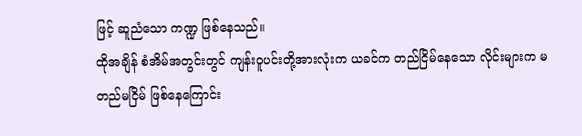ဖြင့် ဆူညံသော ကဏ္ဍ ဖြစ်နေသည်။
ထိုအချိန် စံအိမ်အတွင်းတွင် ကျန်းဝူပင်းတို့အားလုံးက ယခင်က တည်ငြိမ်နေသော လိုင်းများက မတည်မငြိမ် ဖြစ်နေကြောင်း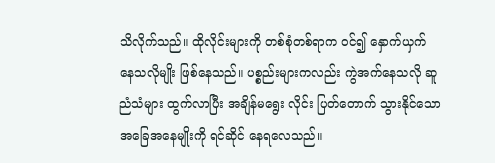သိလိုက်သည်။ ထိုလိုင်းများကို တစ်စုံတစ်ရာက ဝင်၍ နှောက်ယှက် နေသလိုမျိုး ဖြစ်နေသည်။ ပစ္စည်းများကလည်း ကွဲအက်နေသလို ဆူညံသံများ ထွက်လာပြီး အချိန်မရွေး လိုင်း ပြတ်တောက် သွားနိုင်သော အခြေအနေမျိုးကို ရင်ဆိုင် နေရလေသည်။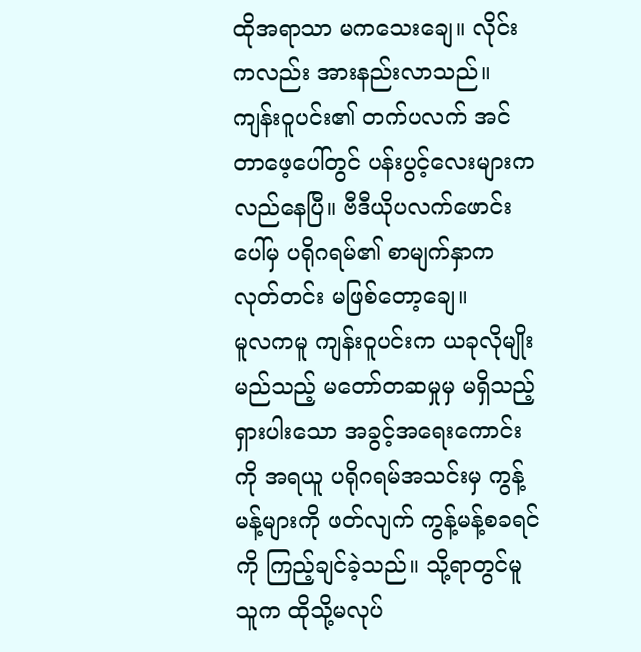ထိုအရာသာ မကသေးချေ။ လိုင်းကလည်း အားနည်းလာသည်။ ကျန်းဝူပင်း၏ တက်ပလက် အင်တာဖေ့ပေါ်တွင် ပန်းပွင့်လေးများက လည်နေပြီ။ ဗီဒီယိုပလက်ဖောင်းပေါ်မှ ပရိုဂရမ်၏ စာမျက်နှာက လုတ်တင်း မဖြစ်တော့ချေ။
မူလကမူ ကျန်းဝူပင်းက ယခုလိုမျိုး မည်သည့် မတော်တဆမှုမှ မရှိသည့် ရှားပါးသော အခွင့်အရေးကောင်းကို အရယူ ပရိုဂရမ်အသင်းမှ ကွန့်မန့်များကို ဖတ်လျက် ကွန့်မန့်စခရင်ကို ကြည့်ချင်ခဲ့သည်။ သို့ရာတွင်မူ သူက ထိုသို့မလုပ်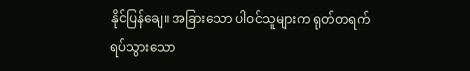နိုင်ပြန်ချေ။ အခြားသော ပါဝင်သူများက ရုတ်တရက် ရပ်သွားသော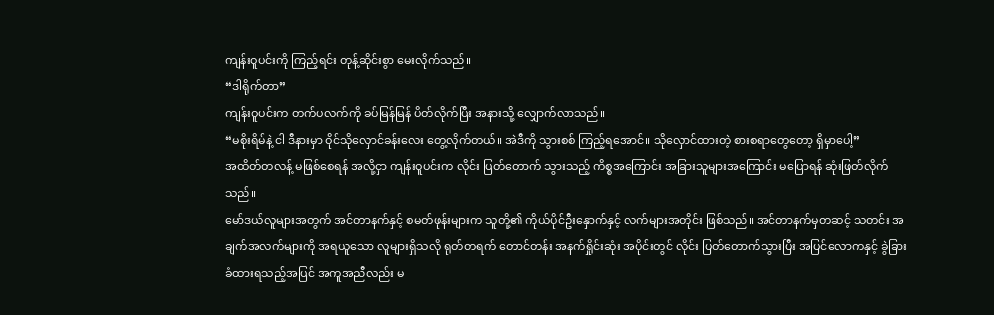ကျန်းဝူပင်းကို ကြည့်ရင်း တုန့်ဆိုင်းစွာ မေးလိုက်သည်။
“ဒါရိုက်တာ”
ကျန်းဝူပင်းက တက်ပလက်ကို ခပ်မြန်မြန် ပိတ်လိုက်ပြီး အနားသို့ လျှောက်လာသည်။
“မစိုးရိမ်နဲ့ ငါ ဒီနားမှာ ဝိုင်သိုလှောင်ခန်းလေး တွေ့လိုက်တယ်။ အဲဒီကို သွားစစ် ကြည့်ရအောင်။ သိုလှောင်ထားတဲ့ စားစရာတွေတော့ ရှိမှာပေါ့”
အထိတ်တလန့် မဖြစ်စေရန် အလို့ငှာ ကျန်းဝူပင်းက လိုင်း ပြတ်တောက် သွားသည့် ကိစ္စအကြောင်း အခြားသူများအကြောင်း မပြောရန် ဆုံးဖြတ်လိုက်သည်။
မော်ဒယ်လူများအတွက် အင်တာနက်နှင့် စမတ်ဖုန်းများက သူတို့၏ ကိုယ်ပိုင်ဦးနှောက်နှင့် လက်များအတိုင်း ဖြစ်သည်။ အင်တာနက်မှတဆင့် သတင်း အချက်အလက်များကို အရယူသော လူများရှိသလို ရုတ်တရက် တောင်တန်း အနက်ရှိုင်းဆုံး အပိုင်းတွင် လိုင်း ပြတ်တောက်သွားပြီး အပြင်လောကနှင့် ခွဲခြား ခံထားရသည့်အပြင် အကူအညီလည်း မ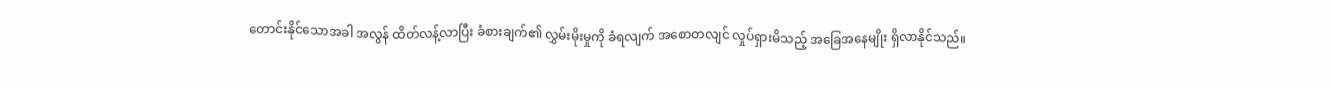တောင်းနိုင်သောအခါ အလွန် ထိတ်လန့်လာပြီး ခံစားချက်၏ လွှမ်းမိုးမှုကို ခံရလျက် အစောတလျင် လှုပ်ရှားမိသည့် အခြေအနေမျိုး ရှိလာနိုင်သည်။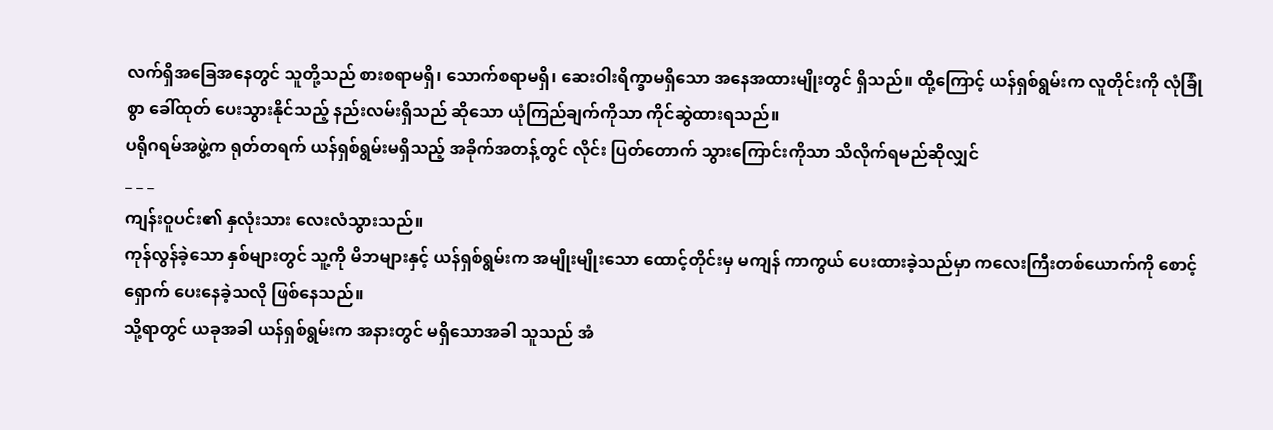လက်ရှိအခြေအနေတွင် သူတို့သည် စားစရာမရှိ၊ သောက်စရာမရှိ၊ ဆေးဝါးရိက္ခာမရှိသော အနေအထားမျိုးတွင် ရှိသည်။ ထို့ကြောင့် ယန်ရှစ်ရွမ်းက လူတိုင်းကို လုံခြုံစွာ ခေါ်ထုတ် ပေးသွားနိုင်သည့် နည်းလမ်းရှိသည် ဆိုသော ယုံကြည်ချက်ကိုသာ ကိုင်ဆွဲထားရသည်။
ပရိုဂရမ်အဖွဲ့က ရုတ်တရက် ယန်ရှစ်ရွမ်းမရှိသည့် အခိုက်အတန့်တွင် လိုင်း ပြတ်တောက် သွားကြောင်းကိုသာ သိလိုက်ရမည်ဆိုလျှင်
_ _ _
ကျန်းဝူပင်း၏ နှလုံးသား လေးလံသွားသည်။
ကုန်လွန်ခဲ့သော နှစ်များတွင် သူ့ကို မိဘများနှင့် ယန်ရှစ်ရွမ်းက အမျိုးမျိုးသော ထောင့်တိုင်းမှ မကျန် ကာကွယ် ပေးထားခဲ့သည်မှာ ကလေးကြီးတစ်ယောက်ကို စောင့်ရှောက် ပေးနေခဲ့သလို ဖြစ်နေသည်။
သို့ရာတွင် ယခုအခါ ယန်ရှစ်ရွမ်းက အနားတွင် မရှိသောအခါ သူသည် အံ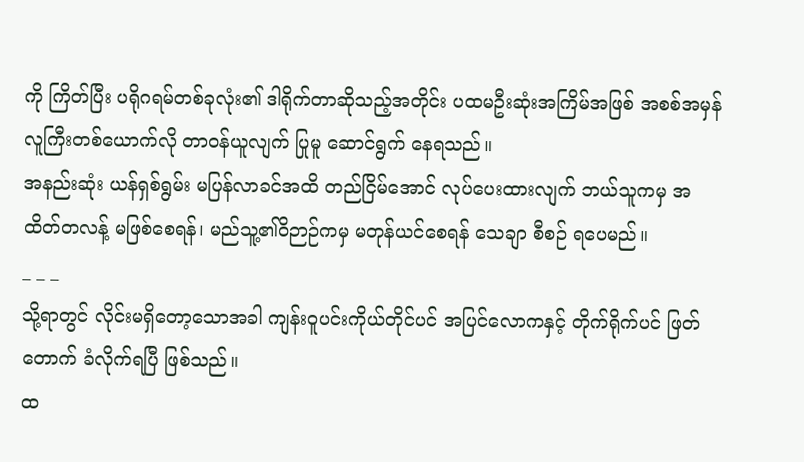ကို ကြိတ်ပြီး ပရိုဂရမ်တစ်ခုလုံး၏ ဒါရိုက်တာဆိုသည့်အတိုင်း ပထမဦးဆုံးအကြိမ်အဖြစ် အစစ်အမှန် လူကြီးတစ်ယောက်လို တာဝန်ယူလျက် ပြုမူ ဆောင်ရွက် နေရသည်။
အနည်းဆုံး ယန်ရှစ်ရွမ်း မပြန်လာခင်အထိ တည်ငြိမ်အောင် လုပ်ပေးထားလျက် ဘယ်သူကမှ အထိတ်တလန့် မဖြစ်စေရန်၊ မည်သူ့၏ဝိဉာဉ်ကမှ မတုန်ယင်စေရန် သေချာ စီစဉ် ရပေမည်။
_ _ _
သို့ရာတွင် လိုင်းမရှိတော့သောအခါ ကျန်းဝူပင်းကိုယ်တိုင်ပင် အပြင်လောကနှင့် တိုက်ရိုက်ပင် ဖြတ်တောက် ခံလိုက်ရပြီ ဖြစ်သည်။
ထ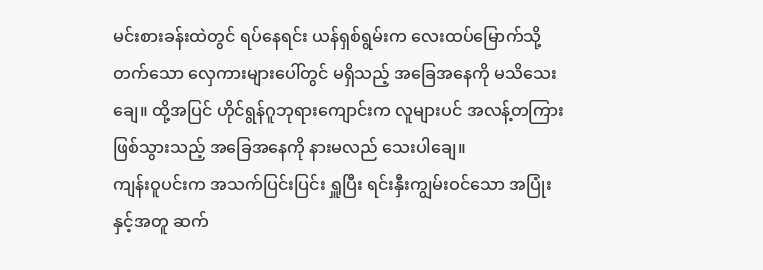မင်းစားခန်းထဲတွင် ရပ်နေရင်း ယန်ရှစ်ရွမ်းက လေးထပ်မြောက်သို့ တက်သော လှေကားများပေါ်တွင် မရှိသည့် အခြေအနေကို မသိသေးချေ။ ထို့အပြင် ဟိုင်ရွန်ဂူဘုရားကျောင်းက လူများပင် အလန့်တကြား ဖြစ်သွားသည့် အခြေအနေကို နားမလည် သေးပါချေ။
ကျန်းဝူပင်းက အသက်ပြင်းပြင်း ရှူပြီး ရင်းနှီးကျွမ်းဝင်သော အပြုံးနှင့်အတူ ဆက်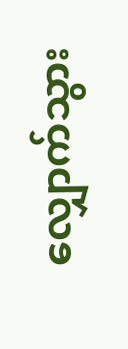လျှောက်သွား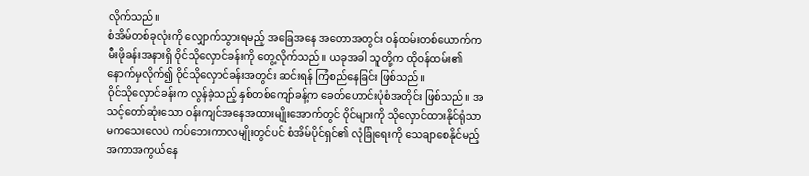လိုက်သည်။
စံအိမ်တစ်ခုလုံးကို လျှောက်သွားရမည့် အခြေအနေ အတောအတွင်း ဝန်ထမ်းတစ်ယောက်က မီးဖိုခန်းအနားရှိ ဝိုင်သိုလှောင်ခန်းကို တွေ့လိုက်သည်။ ယခုအခါ သူတို့က ထိုဝန်ထမ်း၏ နောက်မှလိုက်၍ ဝိုင်သိုလှောင်ခန်းအတွင်း ဆင်းရန် ကြံစည်နေခြင်း ဖြစ်သည်။
ဝိုင်သိုလှောင်ခန်းက လွန်ခဲ့သည့် နှစ်တစ်ကျော်ခန့်က ခေတ်ဟောင်းပုံစံအတိုင်း ဖြစ်သည်။ အသင့်တော်ဆုံးသော ဝန်းကျင်အနေအထားမျိုးအောက်တွင် ဝိုင်များကို သိုလှောင်ထားနိုင်ရုံသာမကသေးလေပဲ ကပ်ဘေးကာလမျိုးတွင်ပင် စံအိမ်ပိုင်ရှင်၏ လုံခြုံရေးကို သေချာစေနိုင်မည့် အကာအကွယ်နေ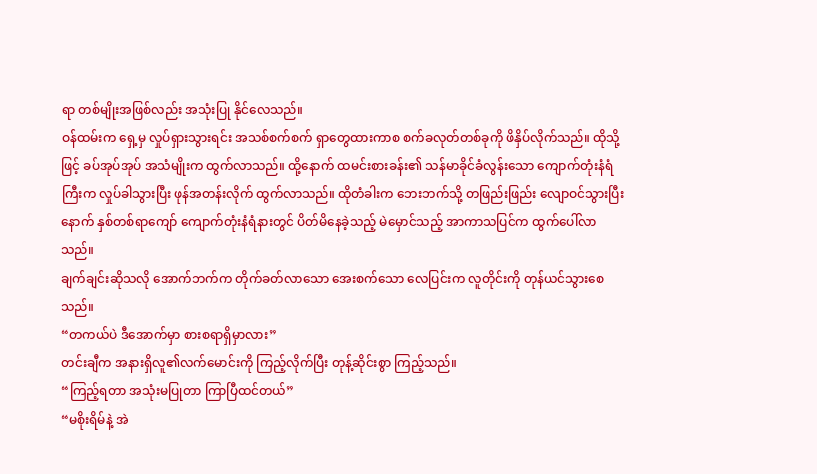ရာ တစ်မျိုးအဖြစ်လည်း အသုံးပြု နိုင်လေသည်။
ဝန်ထမ်းက ရှေ့မှ လှုပ်ရှားသွားရင်း အသစ်စက်စက် ရှာတွေထားကာစ စက်ခလုတ်တစ်ခုကို ဖိနှိပ်လိုက်သည်။ ထိုသို့ဖြင့် ခပ်အုပ်အုပ် အသံမျိုးက ထွက်လာသည်။ ထို့နောက် ထမင်းစားခန်း၏ သန်မာခိုင်ခံလွန်းသော ကျောက်တုံးနံရံကြီးက လှုပ်ခါသွားပြီး ဖုန်အတန်းလိုက် ထွက်လာသည်။ ထိုတံခါးက ဘေးဘက်သို့ တဖြည်းဖြည်း လျောဝင်သွားပြီးနောက် နှစ်တစ်ရာကျော် ကျောက်တုံးနံရံနားတွင် ပိတ်မိနေခဲ့သည့် မဲမှောင်သည့် အာကာသပြင်က ထွက်ပေါ်လာသည်။
ချက်ချင်းဆိုသလို အောက်ဘက်က တိုက်ခတ်လာသော အေးစက်သော လေပြင်းက လူတိုင်းကို တုန်ယင်သွားစေသည်။
“တကယ်ပဲ ဒီအောက်မှာ စားစရာရှိမှာလား”
တင်းချီက အနားရှိလူ၏လက်မောင်းကို ကြည့်လိုက်ပြီး တုန့်ဆိုင်းစွာ ကြည့်သည်။
“ကြည့်ရတာ အသုံးမပြုတာ ကြာပြီထင်တယ်”
“မစိုးရိမ်နဲ့ အဲ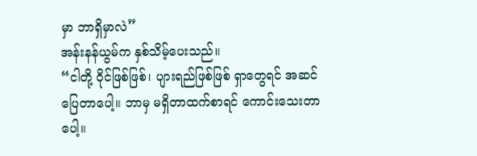မှာ ဘာရှိမှာလဲ”
အန်းနန်ယွမ်က နှစ်သိမ့်ပေးသည်။
“ငါတို့ ဝိုင်ဖြစ်ဖြစ်၊ ပျားရည်ဖြစ်ဖြစ် ရှာတွေရင် အဆင်ပြေတာပေါ့။ ဘာမှ မရှိတာထက်စာရင် ကောင်းသေးတာပေါ့။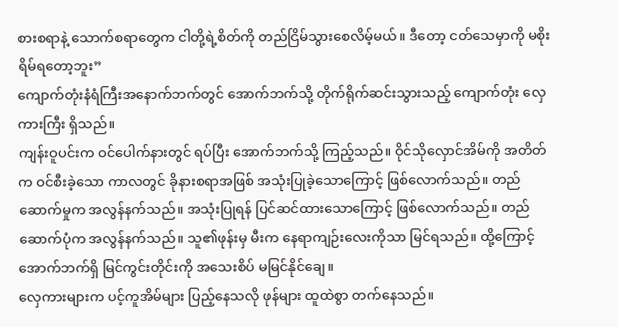စားစရာနဲ့ သောက်စရာတွေက ငါတို့ရဲ့စိတ်ကို တည်ငြိမ်သွားစေလိမ့်မယ်။ ဒီတော့ ငတ်သေမှာကို မစိုးရိမ်ရတော့ဘူး”
ကျောက်တုံးနံရံကြီးအနောက်ဘက်တွင် အောက်ဘက်သို့ တိုက်ရိုက်ဆင်းသွားသည့် ကျောက်တုံး လှေကားကြီး ရှိသည်။
ကျန်းဝူပင်းက ဝင်ပေါက်နားတွင် ရပ်ပြီး အောက်ဘက်သို့ ကြည့်သည်။ ဝိုင်သိုလှောင်အိမ်ကို အတိတ်က ဝင်စီးခဲ့သော ကာလတွင် ခိုနားစရာအဖြစ် အသုံးပြုခဲ့သောကြောင့် ဖြစ်လောက်သည်။ တည်ဆောက်မှုက အလွန်နက်သည်။ အသုံးပြုရန် ပြင်ဆင်ထားသောကြောင့် ဖြစ်လောက်သည်။ တည်ဆောက်ပုံက အလွန်နက်သည်။ သူ၏ဖုန်းမှ မီးက နေရာကျဉ်းလေးကိုသာ မြင်ရသည်။ ထို့ကြောင့် အောက်ဘက်ရှိ မြင်ကွင်းတိုင်းကို အသေးစိပ် မမြင်နိုင်ချေ။
လှေကားများက ပင့်ကူအိမ်များ ပြည့်နေသလို ဖုန်များ ထူထဲစွာ တက်နေသည်။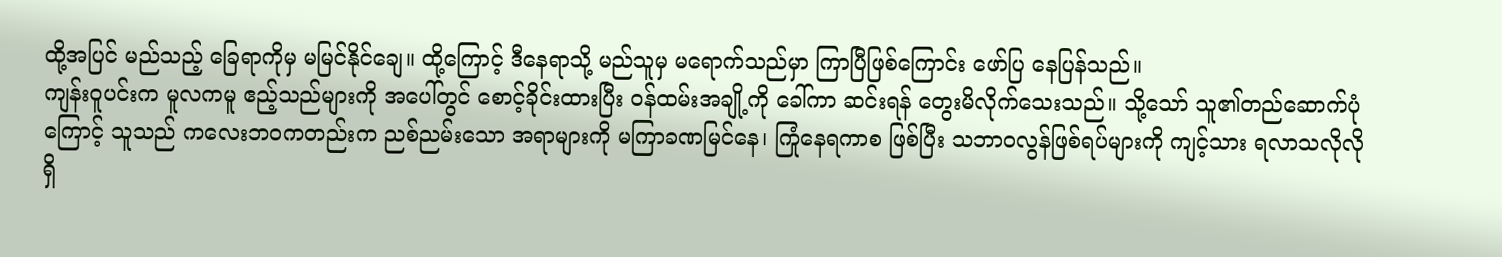ထို့အပြင် မည်သည့် ခြေရာကိုမှ မမြင်နိုင်ချေ။ ထို့ကြောင့် ဒီနေရာသို့ မည်သူမှ မရောက်သည်မှာ ကြာပြီဖြစ်ကြောင်း ဖော်ပြ နေပြန်သည်။
ကျန်းဝူပင်းက မူလကမူ ဧည့်သည်များကို အပေါ်တွင် စောင့်ခိုင်းထားပြီး ဝန်ထမ်းအချို့ကို ခေါ်ကာ ဆင်းရန် တွေးမိလိုက်သေးသည်။ သို့သော် သူ၏တည်ဆောက်ပုံကြောင့် သူသည် ကလေးဘဝကတည်းက ညစ်ညမ်းသော အရာများကို မကြာခဏမြင်နေ၊ ကြုံနေရကာစ ဖြစ်ပြီး သဘာဝလွန်ဖြစ်ရပ်များကို ကျင့်သား ရလာသလိုလို ရှိ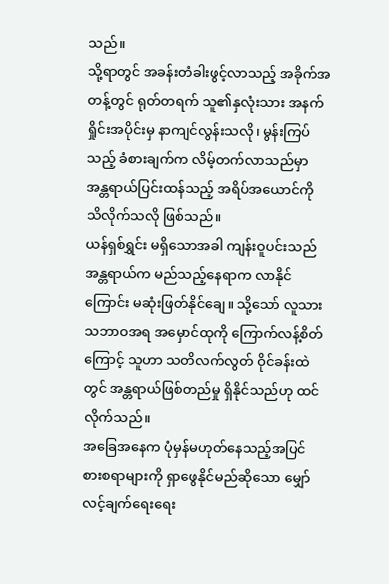သည်။
သို့ရာတွင် အခန်းတံခါးဖွင့်လာသည့် အခိုက်အတန့်တွင် ရုတ်တရက် သူ၏နှလုံးသား အနက်ရှိုင်းအပိုင်းမှ နာကျင်လွန်းသလို၊ မွန်းကြပ်သည့် ခံစားချက်က လိမ့်တက်လာသည်မှာ အန္တရာယ်ပြင်းထန်သည့် အရိပ်အယောင်ကို သိလိုက်သလို ဖြစ်သည်။
ယန်ရှစ်ရွှင်း မရှိသောအခါ ကျန်းဝူပင်းသည် အန္တရာယ်က မည်သည့်နေရာက လာနိုင်ကြောင်း မဆုံးဖြတ်နိုင်ချေ။ သို့သော် လူသားသဘာဝအရ အမှောင်ထုကို ကြောက်လန့်စိတ်ကြောင့် သူဟာ သတိလက်လွတ် ဝိုင်ခန်းထဲတွင် အန္တရာယ်ဖြစ်တည်မှု ရှိနိုင်သည်ဟု ထင်လိုက်သည်။
အခြေအနေက ပုံမှန်မဟုတ်နေသည့်အပြင် စားစရာများကို ရှာဖွေနိုင်မည်ဆိုသော မျှော်လင့်ချက်ရေးရေး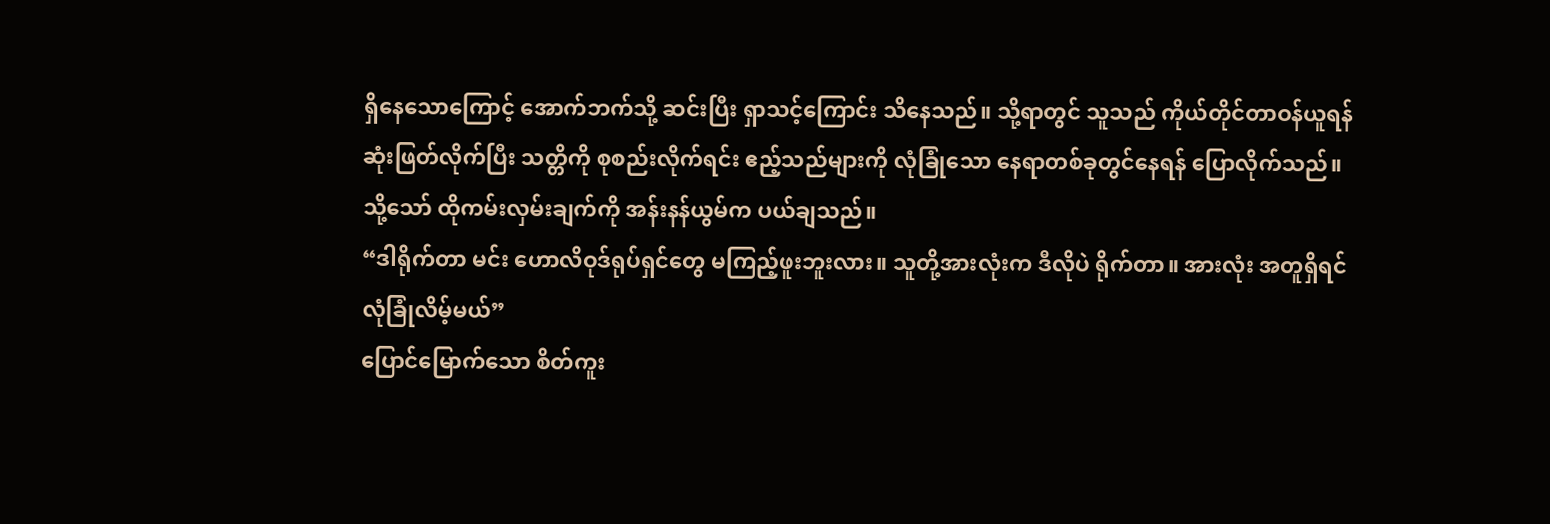ရှိနေသောကြောင့် အောက်ဘက်သို့ ဆင်းပြီး ရှာသင့်ကြောင်း သိနေသည်။ သို့ရာတွင် သူသည် ကိုယ်တိုင်တာဝန်ယူရန် ဆုံးဖြတ်လိုက်ပြီး သတ္တိကို စုစည်းလိုက်ရင်း ဧည့်သည်များကို လုံခြုံသော နေရာတစ်ခုတွင်နေရန် ပြောလိုက်သည်။
သို့သော် ထိုကမ်းလှမ်းချက်ကို အန်းနန်ယွမ်က ပယ်ချသည်။
“ဒါရိုက်တာ မင်း ဟောလိဝုဒ်ရုပ်ရှင်တွေ မကြည့်ဖူးဘူးလား။ သူတို့အားလုံးက ဒီလိုပဲ ရိုက်တာ။ အားလုံး အတူရှိရင် လုံခြုံလိမ့်မယ်”
ပြောင်မြောက်သော စိတ်ကူး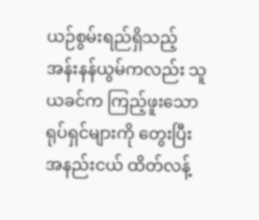ယဉ်စွမ်းရည်ရှိသည့် အန်းနန်ယွမ်ကလည်း သူ ယခင်က ကြည့်ဖူးသော ရုပ်ရှင်များကို တွေးပြီး အနည်းငယ် ထိတ်လန့်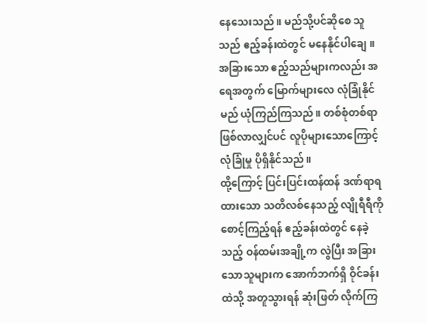နေသေးသည်။ မည်သို့ပင်ဆိုစေ သူသည် ဧည့်ခန်းထဲတွင် မနေနိုင်ပါချေ။
အခြားသော ဧည့်သည်များကလည်း အရေအတွက် မြောက်များလေ လုံခြုံနိုင်မည် ယုံကြည်ကြသည်။ တစ်စုံတစ်ရာ ဖြစ်လာလျှင်ပင် လူပိုများသောကြောင့် လုံခြုံမှု ပိုရှိနိုင်သည်။
ထို့ကြောင့် ပြင်းပြင်းထန်ထန် ဒဏ်ရာရထားသော သတိလစ်နေသည့် လျိုရီရီကို စောင့်ကြည့်ရန် ဧည့်ခန်းထဲတွင် နေခဲ့သည့် ဝန်ထမ်းအချို့က လွဲပြီး အခြားသောသူများက အောက်ဘက်ရှိ ဝိုင်ခန်းထဲသို့ အတူသွားရန် ဆုံးဖြတ် လိုက်ကြ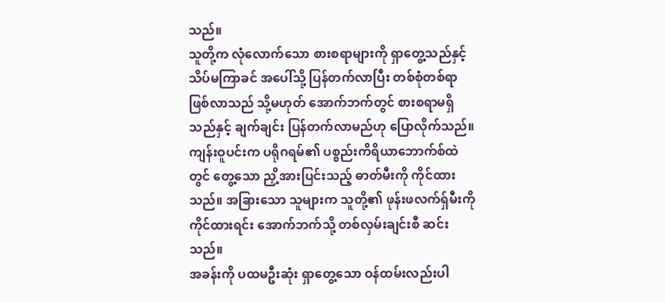သည်။
သူတို့က လုံလောက်သော စားစရာများကို ရှာတွေ့သည်နှင့် သိပ်မကြာခင် အပေါ်သို့ ပြန်တက်လာပြီး တစ်စုံတစ်ရာ ဖြစ်လာသည် သို့မဟုတ် အောက်ဘက်တွင် စားစရာမရှိသည်နှင့် ချက်ချင်း ပြန်တက်လာမည်ဟု ပြောလိုက်သည်။
ကျန်းဝူပင်းက ပရိုဂရမ်၏ ပစ္စည်းကိရိယာဘောက်စ်ထဲတွင် တွေ့သော ညှိ့အားပြင်းသည့် ဓာတ်မီးကို ကိုင်ထားသည်။ အခြားသော သူများက သူတို့၏ ဖုန်းဖလက်ရှ်မီးကို ကိုင်ထားရင်း အောက်ဘက်သို့ တစ်လှမ်းချင်းစီ ဆင်းသည်။
အခန်းကို ပထမဦးဆုံး ရှာတွေ့သော ဝန်ထမ်းလည်းပါ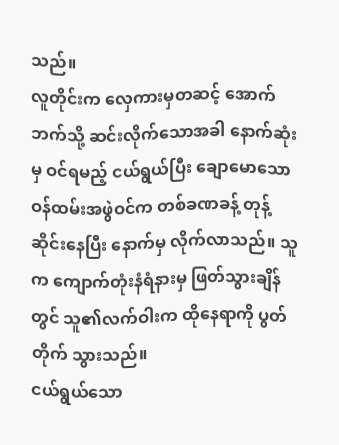သည်။
လူတိုင်းက လှေကားမှတဆင့် အောက်ဘက်သို့ ဆင်းလိုက်သောအခါ နောက်ဆုံးမှ ဝင်ရမည့် ငယ်ရွယ်ပြီး ချောမောသော ဝန်ထမ်းအဖွဲဝင်က တစ်ခဏခန့် တုန့်ဆိုင်းနေပြီး နောက်မှ လိုက်လာသည်။ သူက ကျောက်တုံးနံရံနားမှ ဖြတ်သွားချိန်တွင် သူ၏လက်ဝါးက ထိုနေရာကို ပွတ်တိုက် သွားသည်။
ငယ်ရွယ်သော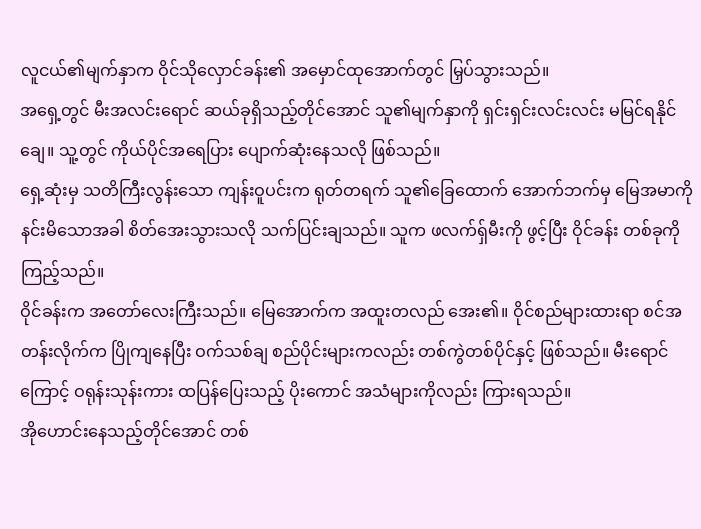လူငယ်၏မျက်နှာက ဝိုင်သိုလှောင်ခန်း၏ အမှောင်ထုအောက်တွင် မြှပ်သွားသည်။
အရှေ့တွင် မီးအလင်းရောင် ဆယ်ခုရှိသည့်တိုင်အောင် သူ၏မျက်နှာကို ရှင်းရှင်းလင်းလင်း မမြင်ရနိုင်ချေ။ သူ့တွင် ကိုယ်ပိုင်အရေပြား ပျောက်ဆုံးနေသလို ဖြစ်သည်။
ရှေ့ဆုံးမှ သတိကြီးလွန်းသော ကျန်းဝူပင်းက ရုတ်တရက် သူ၏ခြေထောက် အောက်ဘက်မှ မြေအမာကို နင်းမိသောအခါ စိတ်အေးသွားသလို သက်ပြင်းချသည်။ သူက ဖလက်ရှ်မီးကို ဖွင့်ပြီး ဝိုင်ခန်း တစ်ခုကို ကြည့်သည်။
ဝိုင်ခန်းက အတော်လေးကြီးသည်။ မြေအောက်က အထူးတလည် အေး၏။ ဝိုင်စည်များထားရာ စင်အတန်းလိုက်က ပြိုကျနေပြီး ဝက်သစ်ချ စည်ပိုင်းများကလည်း တစ်ကွဲတစ်ပိုင်နှင့် ဖြစ်သည်။ မီးရောင်ကြောင့် ဝရုန်းသုန်းကား ထပြန်ပြေးသည့် ပိုးကောင် အသံများကိုလည်း ကြားရသည်။
အိုဟောင်းနေသည့်တိုင်အောင် တစ်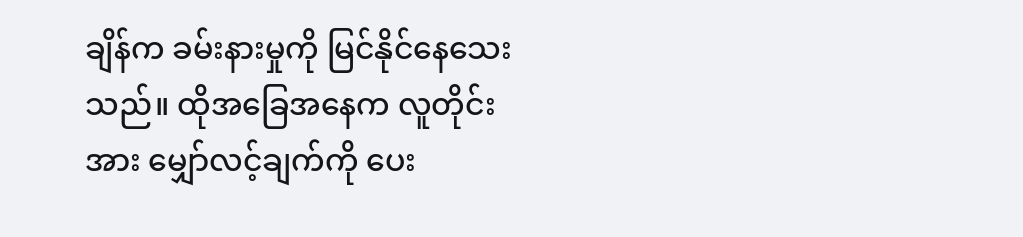ချိန်က ခမ်းနားမှုကို မြင်နိုင်နေသေးသည်။ ထိုအခြေအနေက လူတိုင်းအား မျှော်လင့်ချက်ကို ပေး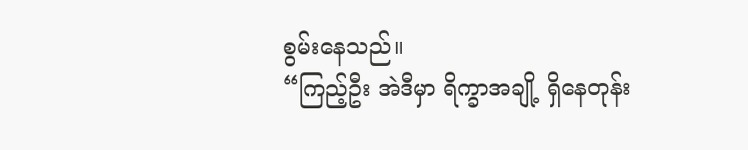စွမ်းနေသည်။
“ကြည့်ဦး အဲဒီမှာ ရိက္ခာအချို့ ရှိနေတုန်း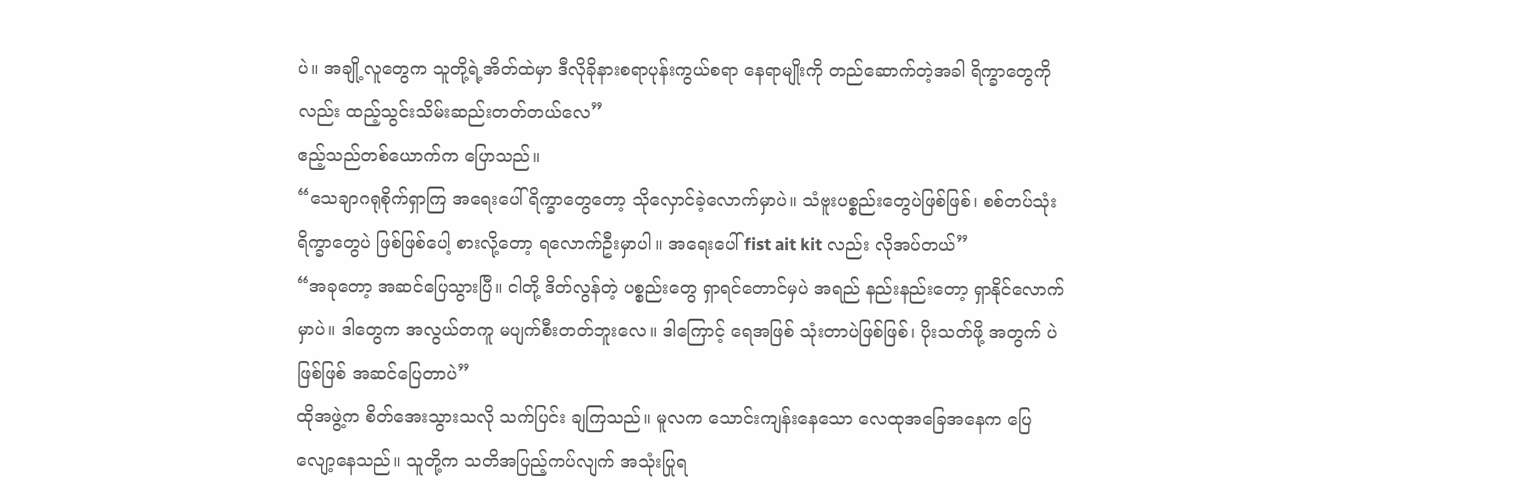ပဲ။ အချို့လူတွေက သူတို့ရဲ့အိတ်ထဲမှာ ဒီလိုခိုနားစရာပုန်းကွယ်စရာ နေရာမျိုးကို တည်ဆောက်တဲ့အခါ ရိက္ခာတွေကိုလည်း ထည့်သွင်းသိမ်းဆည်းတတ်တယ်လေ”
ဧည့်သည်တစ်ယောက်က ပြောသည်။
“သေချာဂရုစိုက်ရှာကြ အရေးပေါ်ရိက္ခာတွေတော့ သိုလှောင်ခဲ့လောက်မှာပဲ။ သံဗူးပစ္စည်းတွေပဲဖြစ်ဖြစ်၊ စစ်တပ်သုံးရိက္ခာတွေပဲ ဖြစ်ဖြစ်ပေါ့ စားလို့တော့ ရလောက်ဦးမှာပါ။ အရေးပေါ် fist ait kit လည်း လိုအပ်တယ်”
“အခုတော့ အဆင်ပြေသွားပြီ။ ငါတို့ ဒိတ်လွန်တဲ့ ပစ္စည်းတွေ ရှာရင်တောင်မှပဲ အရည် နည်းနည်းတော့ ရှာနိုင်လောက်မှာပဲ။ ဒါတွေက အလွယ်တကူ မပျက်စီးတတ်ဘူးလေ။ ဒါကြောင့် ရေအဖြစ် သုံးတာပဲဖြစ်ဖြစ်၊ ပိုးသတ်ဖို့ အတွက် ပဲဖြစ်ဖြစ် အဆင်ပြေတာပဲ”
ထိုအဖွဲ့က စိတ်အေးသွားသလို သက်ပြင်း ချကြသည်။ မူလက သောင်းကျန်းနေသော လေထုအခြေအနေက ပြေလျော့နေသည်။ သူတို့က သတိအပြည့်ကပ်လျက် အသုံးပြုရ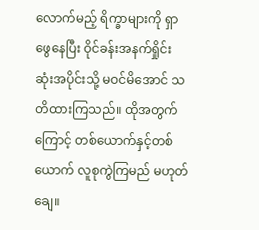လောက်မည့် ရိက္ခာများကို ရှာဖွေနေပြီး ဝိုင်ခန်းအနက်ရှိုင်းဆုံးအပိုင်းသို့ မဝင်မိအောင် သတိထားကြသည်။ ထိုအတွက်ကြောင့် တစ်ယောက်နှင့်တစ်ယောက် လူစုကွဲကြမည် မဟုတ်ချေ။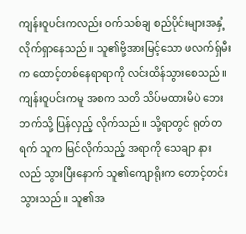ကျန်းဝူပင်းကလည်း ဝက်သစ်ချ စည်ပိုင်းများအနှံ့ လိုက်ရှာနေသည်။ သူ၏ဗို့အားမြင့်သော ဖလက်ရှ်မီးက ထောင့်တစ်နေရာရာကို လင်းထိန်သွားစေသည်။ ကျန်းဝူပင်းကမူ အစက သတိ သိပ်မထားမိပဲ ဘေးဘက်သို့ ပြန်လှည့် လိုက်သည်။ သို့ရာတွင် ရုတ်တရက် သူက မြင်လိုက်သည့် အရာကို သေချာ နားလည် သွားပြီးနောက် သူ၏ကျောရိုးက တောင့်တင်း သွားသည်။ သူ၏အ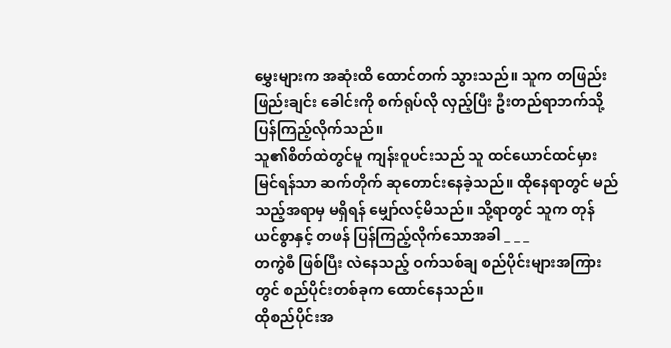မွှေးများက အဆုံးထိ ထောင်တက် သွားသည်။ သူက တဖြည်းဖြည်းချင်း ခေါင်းကို စက်ရုပ်လို လှည့်ပြီး ဦးတည်ရာဘက်သို့ ပြန်ကြည့်လိုက်သည်။
သူ၏စိတ်ထဲတွင်မူ ကျန်းဝူပင်းသည် သူ ထင်ယောင်ထင်မှား မြင်ရန်သာ ဆက်တိုက် ဆုတောင်းနေခဲ့သည်။ ထိုနေရာတွင် မည်သည့်အရာမှ မရှိရန် မျှော်လင့်မိသည်။ သို့ရာတွင် သူက တုန်ယင်စွာနှင့် တဖန် ပြန်ကြည့်လိုက်သောအခါ _ _ _
တကွဲစီ ဖြစ်ပြီး လဲနေသည့် ဝက်သစ်ချ စည်ပိုင်းများအကြားတွင် စည်ပိုင်းတစ်ခုက ထောင်နေသည်။
ထိုစည်ပိုင်းအ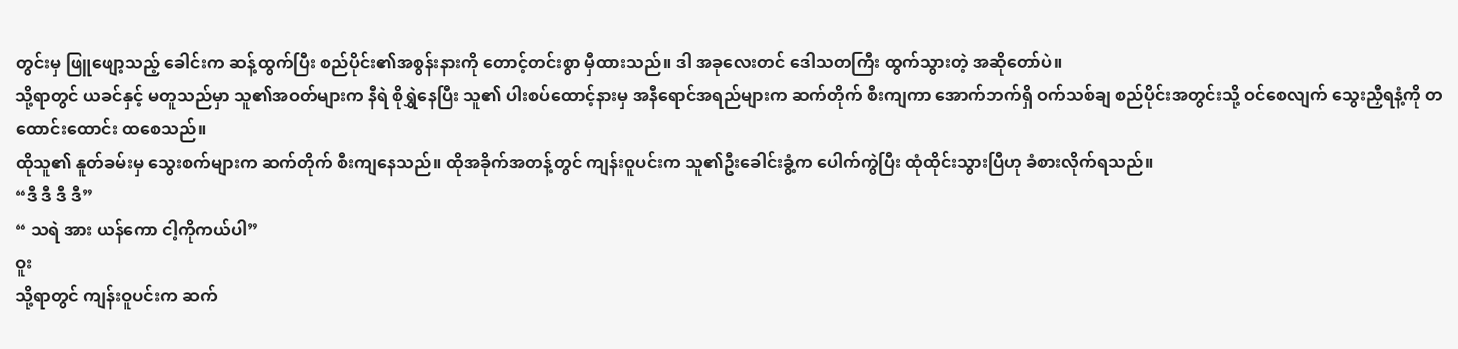တွင်းမှ ဖြူဖျော့သည့် ခေါင်းက ဆန့်ထွက်ပြီး စည်ပိုင်း၏အစွန်းနားကို တောင့်တင်းစွာ မှီထားသည်။ ဒါ အခုလေးတင် ဒေါသတကြီး ထွက်သွားတဲ့ အဆိုတော်ပဲ။
သို့ရာတွင် ယခင်နှင့် မတူသည်မှာ သူ၏အဝတ်များက နီရဲ စိုရွှဲနေပြီး သူ၏ ပါးစပ်ထောင့်နားမှ အနီရောင်အရည်များက ဆက်တိုက် စီးကျကာ အောက်ဘက်ရှိ ဝက်သစ်ချ စည်ပိုင်းအတွင်းသို့ ဝင်စေလျက် သွေးညှီရနံ့ကို တထောင်းထောင်း ထစေသည်။
ထိုသူ၏ နူတ်ခမ်းမှ သွေးစက်များက ဆက်တိုက် စီးကျနေသည်။ ထိုအခိုက်အတန့်တွင် ကျန်းဝူပင်းက သူ၏ဦးခေါင်းခွံ့က ပေါက်ကွဲပြီး ထုံထိုင်းသွားပြီဟု ခံစားလိုက်ရသည်။
“ဒီ ဒီ ဒီ ဒီ”
“ သရဲ အား ယန်ကော ငါ့ကိုကယ်ပါ”
ဝူး
သို့ရာတွင် ကျန်းဝူပင်းက ဆက်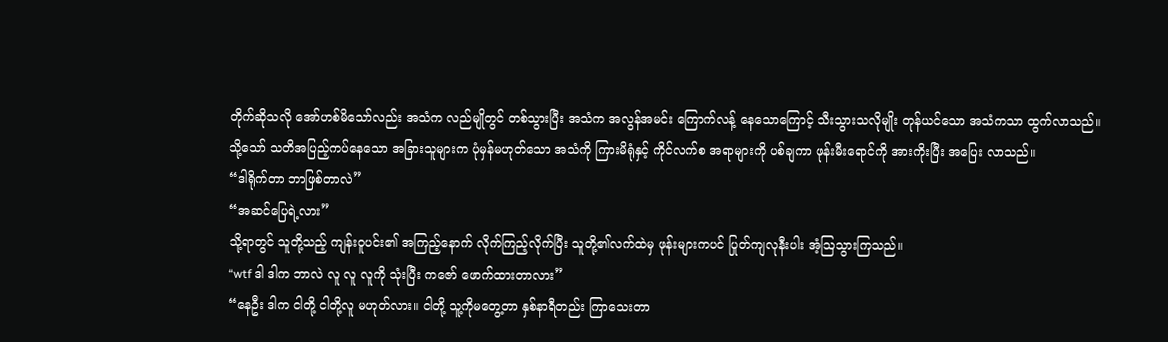တိုက်ဆိုသလို အော်ဟစ်မိသော်လည်း အသံက လည်မျိုတွင် တစ်သွားပြီး အသံက အလွန်အမင်း ကြောက်လန့် နေသောကြောင့် သီးသွားသလိုမျိုး တုန်ယင်သော အသံကသာ ထွက်လာသည်။
သို့သော် သတိအပြည့်ကပ်နေသော အခြားသူများက ပုံမှန်မဟုတ်သော အသံကို ကြားမိရုံနှင့် ကိုင်လက်စ အရာများကို ပစ်ချကာ ဖုန်းမီးရောင်ကို အားကိုးပြီး အပြေး လာသည်။
“ဒါရိုက်တာ ဘာဖြစ်တာလဲ”
“အဆင်ပြေရဲ့လား”
သို့ရာတွင် သူတို့သည့် ကျန်းဝူပင်း၏ အကြည့်နောက် လိုက်ကြည့်လိုက်ပြီး သူတို့၏လက်ထဲမှ ဖုန်းများကပင် ပြုတ်ကျလုနီးပါး အံ့ဩသွားကြသည်။
“wtf ဒါ ဒါက ဘာလဲ လူ လူ လူကို သုံးပြီး ကဇော် ဖောက်ထားတာလား”
“နေဦး ဒါက ငါတို့ ငါတို့လူ မဟုတ်လား။ ငါတို့ သူ့ကိုမတွေ့တာ နှစ်နာရီတည်း ကြာသေးတာ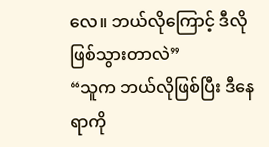လေ။ ဘယ်လိုကြောင့် ဒီလိုဖြစ်သွားတာလဲ”
“သူက ဘယ်လိုဖြစ်ပြီး ဒီနေရာကို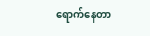ရောက်နေတာ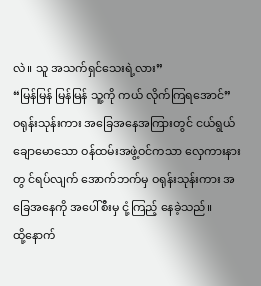လဲ။ သူ အသက်ရှင်သေးရဲ့လား”
“မြန်မြန် မြန်မြန် သူ့ကို ကယ် လိုက်ကြရအောင်”
ဝရုန်းသုန်းကား အခြေအနေအကြားတွင် ငယ်ရွယ် ချောမောသော ဝန်ထမ်းအဖွဲ့ဝင်ကသာ လှေကားနားတွ င်ရပ်လျက် အောက်ဘက်မှ ဝရုန်းသုန်းကား အခြေအနေကို အပေါ်စီးမှ ငုံ့ကြည့် နေခဲ့သည်။
ထို့နောက်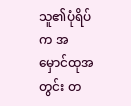သူ၏ပုံရိပ်က အမှောင်ထုအတွင်း တ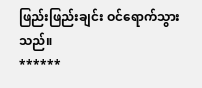ဖြည်းဖြည်းချင်း ဝင်ရောက်သွားသည်။
******